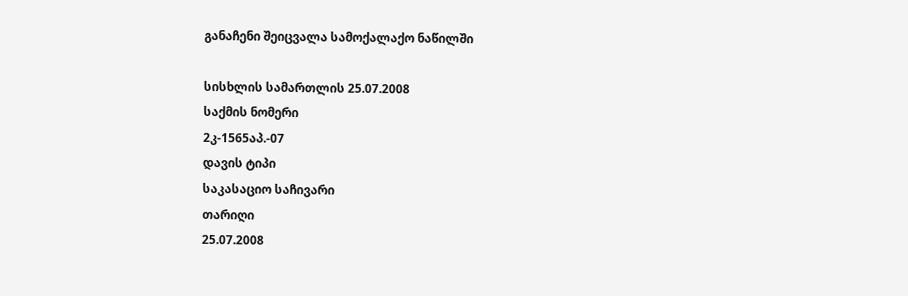განაჩენი შეიცვალა სამოქალაქო ნაწილში

სისხლის სამართლის 25.07.2008
საქმის ნომერი
2კ-1565აპ.-07
დავის ტიპი
საკასაციო საჩივარი
თარიღი
25.07.2008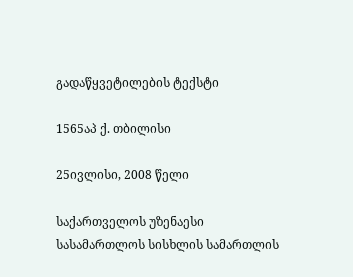გადაწყვეტილების ტექსტი

1565აპ ქ. თბილისი

25ივლისი, 2008 წელი

საქართველოს უზენაესი სასამართლოს სისხლის სამართლის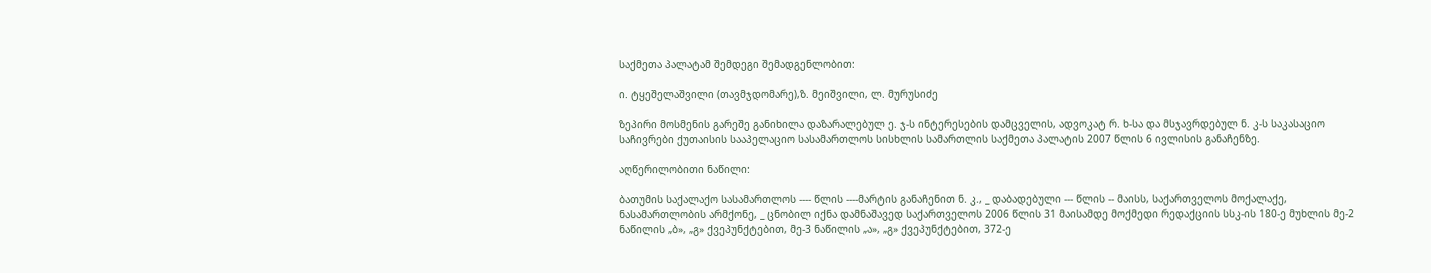საქმეთა პალატამ შემდეგი შემადგენლობით:

ი. ტყეშელაშვილი (თავმჯდომარე),ზ. მეიშვილი, ლ. მურუსიძე

ზეპირი მოსმენის გარეშე განიხილა დაზარალებულ ე. ჯ-ს ინტერესების დამცველის, ადვოკატ რ. ხ-სა და მსჯავრდებულ ნ. კ-ს საკასაციო საჩივრები ქუთაისის სააპელაციო სასამართლოს სისხლის სამართლის საქმეთა პალატის 2007 წლის 6 ივლისის განაჩენზე.

აღწერილობითი ნაწილი:

ბათუმის საქალაქო სასამართლოს ---- წლის ----მარტის განაჩენით ნ. კ., _ დაბადებული --- წლის -- მაისს, საქართველოს მოქალაქე, ნასამართლობის არმქონე, _ ცნობილ იქნა დამნაშავედ საქართველოს 2006 წლის 31 მაისამდე მოქმედი რედაქციის სსკ-ის 180-ე მუხლის მე-2 ნაწილის „ბ», „გ» ქვეპუნქტებით, მე-3 ნაწილის „ა», „გ» ქვეპუნქტებით, 372-ე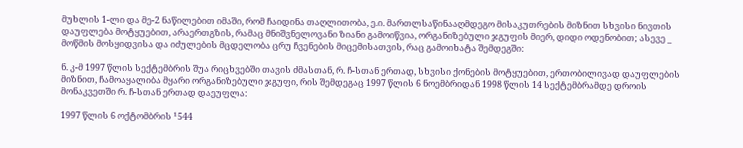მუხლის 1-ლი და მე-2 ნაწილებით იმაში, რომ ჩაიდინა თაღლითობა, ე.ი. მართლსაწინააღმდეგო მისაკუთრების მიზნით სხვისი ნივთის დაუფლება მოტყუებით, არაერთგზის, რამაც მნიშვნელოვანი ზიანი გამოიწვია, ორგანიზებული ჯგუფის მიერ, დიდი ოდენობით; ასევე _ მოწმის მოსყიდვისა და იძულების მცდელობა ცრუ ჩვენების მიცემისათვის, რაც გამოიხატა შემდეგში:

ნ. კ-მ 1997 წლის სექტემბრის შუა რიცხვებში თავის ძმასთან, რ. ჩ-სთან ერთად, სხვისი ქონების მოტყუებით, ერთობილივად დაუფლების მიზნით, ჩამოაყალიბა მყარი ორგანიზებული ჯგუფი, რის შემდეგაც 1997 წლის 6 ნოემბრიდან 1998 წლის 14 სექტემბრამდე დროის მონაკვეთში რ. ჩ-სთან ერთად დაეუფლა:

1997 წლის 6 ოქტომბრის ¹544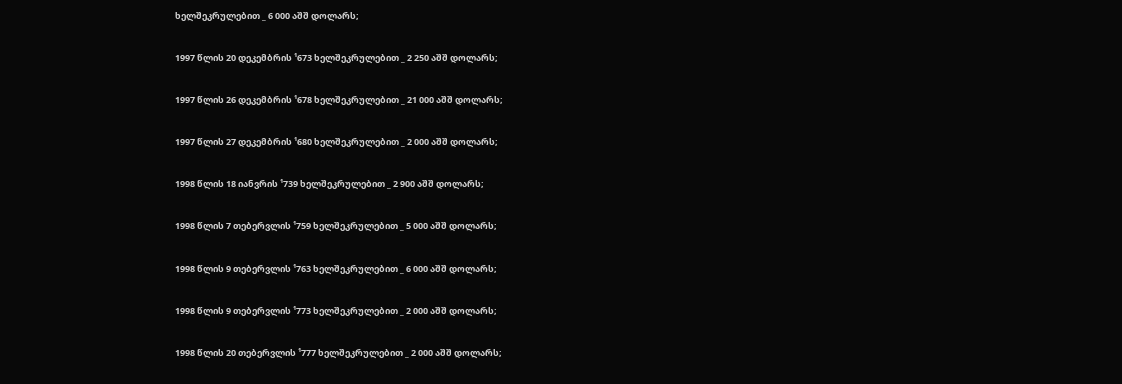ხელშეკრულებით _ 6 000 აშშ დოლარს;

1997 წლის 20 დეკემბრის ¹673 ხელშეკრულებით _ 2 250 აშშ დოლარს;

1997 წლის 26 დეკემბრის ¹678 ხელშეკრულებით _ 21 000 აშშ დოლარს;

1997 წლის 27 დეკემბრის ¹680 ხელშეკრულებით _ 2 000 აშშ დოლარს;

1998 წლის 18 იანვრის ¹739 ხელშეკრულებით _ 2 900 აშშ დოლარს;

1998 წლის 7 თებერვლის ¹759 ხელშეკრულებით _ 5 000 აშშ დოლარს;

1998 წლის 9 თებერვლის ¹763 ხელშეკრულებით _ 6 000 აშშ დოლარს;

1998 წლის 9 თებერვლის ¹773 ხელშეკრულებით _ 2 000 აშშ დოლარს;

1998 წლის 20 თებერვლის ¹777 ხელშეკრულებით _ 2 000 აშშ დოლარს;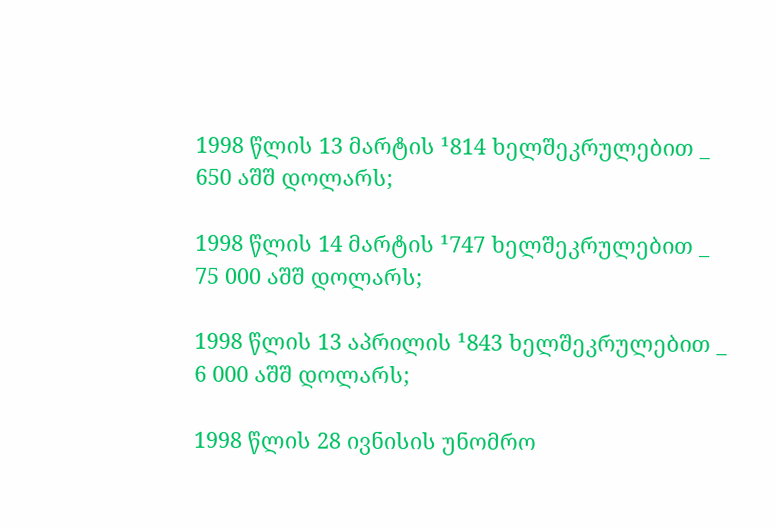1998 წლის 13 მარტის ¹814 ხელშეკრულებით _ 650 აშშ დოლარს;

1998 წლის 14 მარტის ¹747 ხელშეკრულებით _ 75 000 აშშ დოლარს;

1998 წლის 13 აპრილის ¹843 ხელშეკრულებით _ 6 000 აშშ დოლარს;

1998 წლის 28 ივნისის უნომრო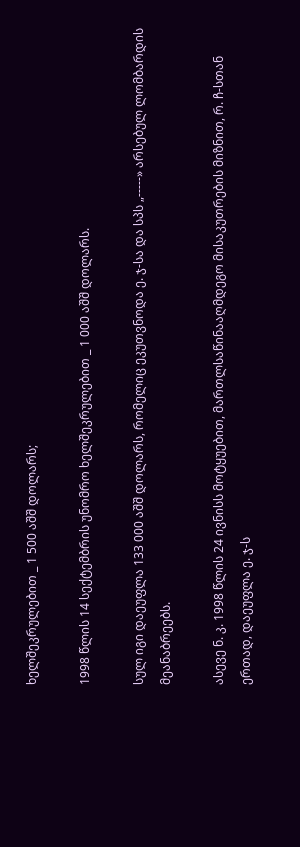ხელშეკრულებით _ 1 500 აშშ დოლარს;

1998 წლის 14 სექტემბრის უნომრო ხელშეკრულებით _ 1 000 აშშ დოლარს.

სულ იგი დაეუფლა 133 000 აშშ დოლარს, რომელიც ეკუთვნოდა ე. ჯ-სა და სპს „-----» არსებულ ლომბარდის მეანაბრეებს.

ასევე ნ. კ. 1998 წლის 24 ივნისს მოტყუებით, მართლსაწინააღმდეგო მისაკუთრების მიზნით, რ. ჩ-სთან ერთად, დაეუფლა ე. ჯ-ს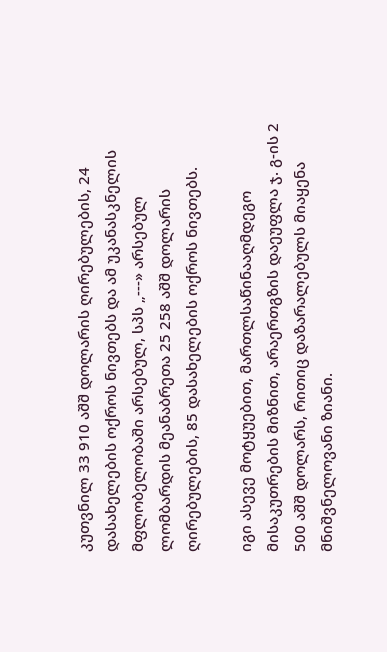კუთვნილ 33 910 აშშ დოლარის ღირებულების, 24 დასახელების ოქროს ნივთებს და ამ უკანასკნელის მფლობელობაში არსებულ, სპს „---» არსებულ ლომბარდის მეანაბრეთა 25 258 აშშ დოლარის ღირებულების, 85 დასახელების ოქროს ნივთებს.

იგი ასევე მოტყუებით, მართლსაწინააღმდეგო მისაკუთრების მიზნით, არაერთგზის დაეუფლა ჯ. გ-ის 2 500 აშშ დოლარს, რითიც დაზარალებულს მიაყენა მნიშვნელოვანი ზიანი.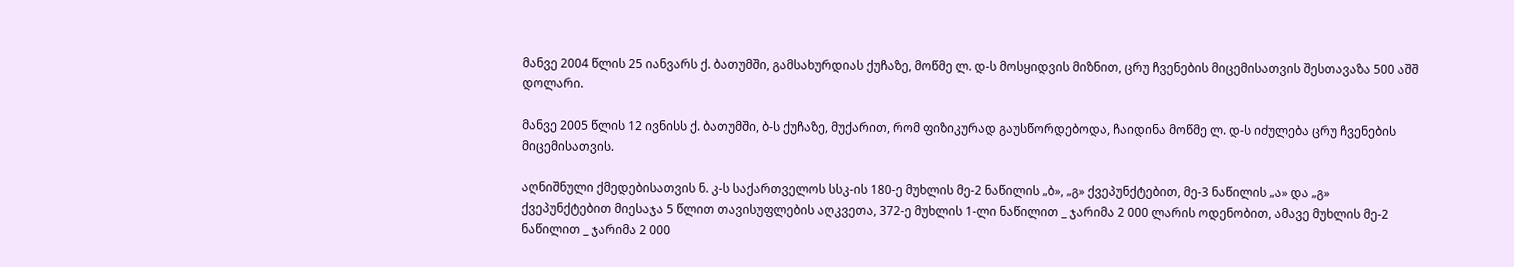მანვე 2004 წლის 25 იანვარს ქ. ბათუმში, გამსახურდიას ქუჩაზე, მოწმე ლ. დ-ს მოსყიდვის მიზნით, ცრუ ჩვენების მიცემისათვის შესთავაზა 500 აშშ დოლარი.

მანვე 2005 წლის 12 ივნისს ქ. ბათუმში, ბ-ს ქუჩაზე, მუქარით, რომ ფიზიკურად გაუსწორდებოდა, ჩაიდინა მოწმე ლ. დ-ს იძულება ცრუ ჩვენების მიცემისათვის.

აღნიშნული ქმედებისათვის ნ. კ-ს საქართველოს სსკ-ის 180-ე მუხლის მე-2 ნაწილის „ბ», „გ» ქვეპუნქტებით, მე-3 ნაწილის „ა» და „გ» ქვეპუნქტებით მიესაჯა 5 წლით თავისუფლების აღკვეთა, 372-ე მუხლის 1-ლი ნაწილით _ ჯარიმა 2 000 ლარის ოდენობით, ამავე მუხლის მე-2 ნაწილით _ ჯარიმა 2 000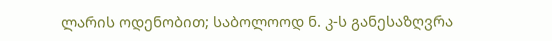ლარის ოდენობით; საბოლოოდ ნ. კ-ს განესაზღვრა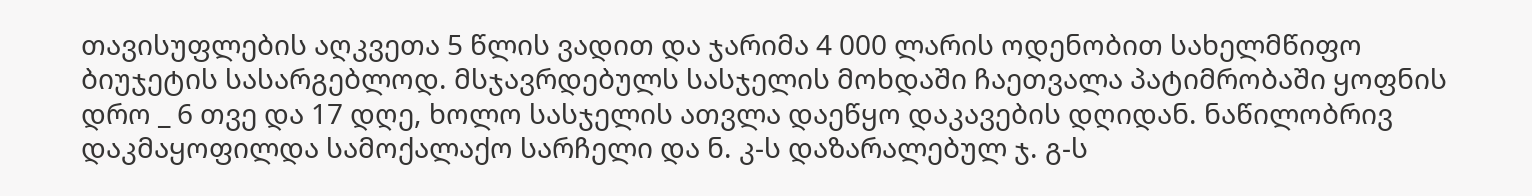თავისუფლების აღკვეთა 5 წლის ვადით და ჯარიმა 4 000 ლარის ოდენობით სახელმწიფო ბიუჯეტის სასარგებლოდ. მსჯავრდებულს სასჯელის მოხდაში ჩაეთვალა პატიმრობაში ყოფნის დრო _ 6 თვე და 17 დღე, ხოლო სასჯელის ათვლა დაეწყო დაკავების დღიდან. ნაწილობრივ დაკმაყოფილდა სამოქალაქო სარჩელი და ნ. კ-ს დაზარალებულ ჯ. გ-ს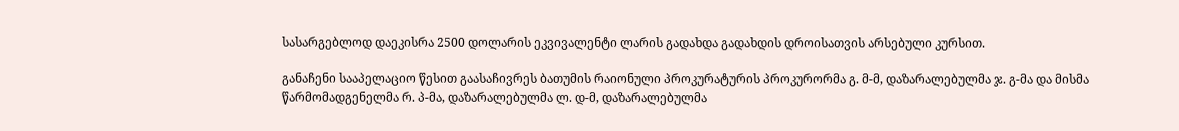სასარგებლოდ დაეკისრა 2500 დოლარის ეკვივალენტი ლარის გადახდა გადახდის დროისათვის არსებული კურსით.

განაჩენი სააპელაციო წესით გაასაჩივრეს ბათუმის რაიონული პროკურატურის პროკურორმა გ. მ-მ, დაზარალებულმა ჯ. გ-მა და მისმა წარმომადგენელმა რ. პ-მა, დაზარალებულმა ლ. დ-მ, დაზარალებულმა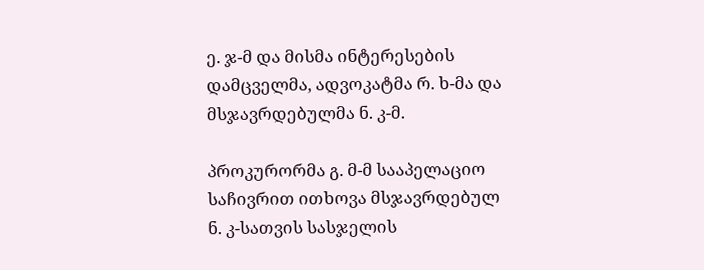ე. ჯ-მ და მისმა ინტერესების დამცველმა, ადვოკატმა რ. ხ-მა და მსჯავრდებულმა ნ. კ-მ.

პროკურორმა გ. მ-მ სააპელაციო საჩივრით ითხოვა მსჯავრდებულ ნ. კ-სათვის სასჯელის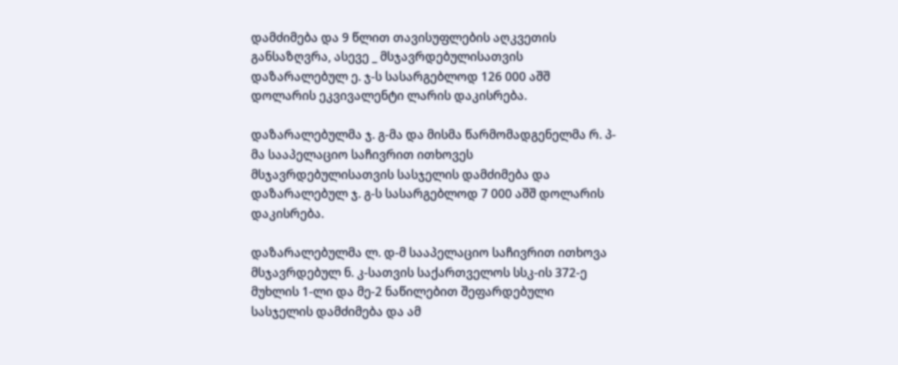დამძიმება და 9 წლით თავისუფლების აღკვეთის განსაზღვრა, ასევე _ მსჯავრდებულისათვის დაზარალებულ ე. ჯ-ს სასარგებლოდ 126 000 აშშ დოლარის ეკვივალენტი ლარის დაკისრება.

დაზარალებულმა ჯ. გ-მა და მისმა წარმომადგენელმა რ. პ-მა სააპელაციო საჩივრით ითხოვეს მსჯავრდებულისათვის სასჯელის დამძიმება და დაზარალებულ ჯ. გ-ს სასარგებლოდ 7 000 აშშ დოლარის დაკისრება.

დაზარალებულმა ლ. დ-მ სააპელაციო საჩივრით ითხოვა მსჯავრდებულ ნ. კ-სათვის საქართველოს სსკ-ის 372-ე მუხლის 1-ლი და მე-2 ნაწილებით შეფარდებული სასჯელის დამძიმება და ამ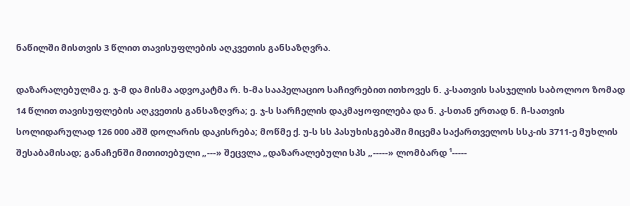ნაწილში მისთვის 3 წლით თავისუფლების აღკვეთის განსაზღვრა.

დაზარალებულმა ე. ჯ-მ და მისმა ადვოკატმა რ. ხ-მა სააპელაციო საჩივრებით ითხოვეს ნ. კ-სათვის სასჯელის საბოლოო ზომად 14 წლით თავისუფლების აღკვეთის განსაზღვრა; ე. ჯ-ს სარჩელის დაკმაყოფილება და ნ. კ-სთან ერთად ნ. ჩ-სათვის სოლიდარულად 126 000 აშშ დოლარის დაკისრება; მოწმე ქ. უ-ს სს პასუხისგებაში მიცემა საქართველოს სსკ-ის 3711-ე მუხლის შესაბამისად; განაჩენში მითითებული „---» შეცვლა „დაზარალებული სპს „-----» ლომბარდ ¹-----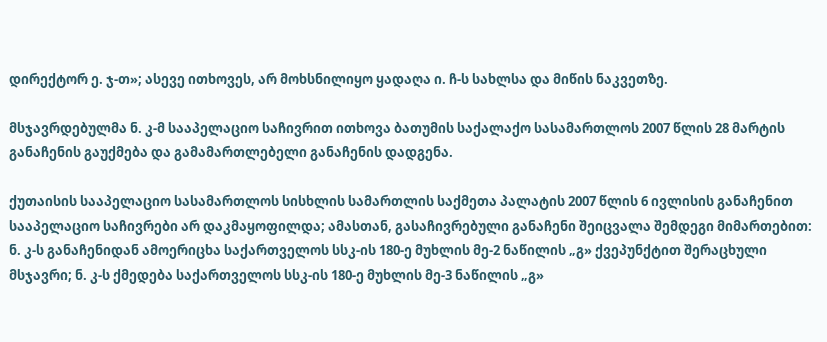დირექტორ ე. ჯ-თ»; ასევე ითხოვეს, არ მოხსნილიყო ყადაღა ი. ჩ-ს სახლსა და მიწის ნაკვეთზე.

მსჯავრდებულმა ნ. კ-მ სააპელაციო საჩივრით ითხოვა ბათუმის საქალაქო სასამართლოს 2007 წლის 28 მარტის განაჩენის გაუქმება და გამამართლებელი განაჩენის დადგენა.

ქუთაისის სააპელაციო სასამართლოს სისხლის სამართლის საქმეთა პალატის 2007 წლის 6 ივლისის განაჩენით სააპელაციო საჩივრები არ დაკმაყოფილდა; ამასთან, გასაჩივრებული განაჩენი შეიცვალა შემდეგი მიმართებით: ნ. კ-ს განაჩენიდან ამოერიცხა საქართველოს სსკ-ის 180-ე მუხლის მე-2 ნაწილის „გ» ქვეპუნქტით შერაცხული მსჯავრი; ნ. კ-ს ქმედება საქართველოს სსკ-ის 180-ე მუხლის მე-3 ნაწილის „გ»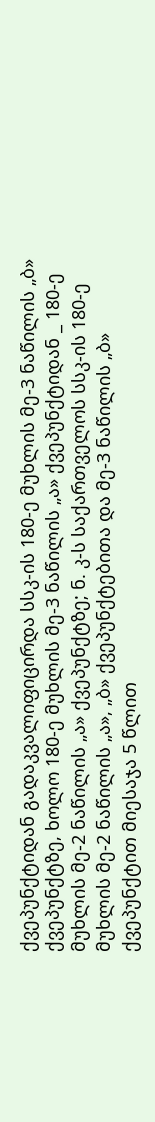ქვეპუნქტიდან გადაკვალიფიცირდა სსკ-ის 180-ე მუხლის მე-3 ნაწილის „ბ» ქვეპუნქტზე, ხოლო 180-ე მუხლის მე-3 ნაწილის „ა» ქვეპუნქტიდან _ 180-ე მუხლის მე-2 ნაწილის „ა» ქვეპუნქტზე; ნ. კ-ს საქართველოს სსკ-ის 180-ე მუხლის მე-2 ნაწილის „ა», „ბ» ქვეპუნქტებითა და მე-3 ნაწილის „ბ» ქვეპუნქტით მიესაჯა 5 წლით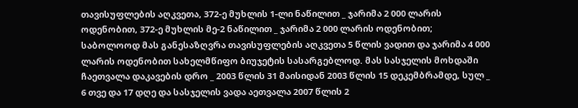თავისუფლების აღკვეთა, 372-ე მუხლის 1-ლი ნაწილით _ ჯარიმა 2 000 ლარის ოდენობით, 372-ე მუხლის მე-2 ნაწილით _ ჯარიმა 2 000 ლარის ოდენობით; საბოლოოდ მას განესაზღვრა თავისუფლების აღკვეთა 5 წლის ვადით და ჯარიმა 4 000 ლარის ოდენობით სახელმწიფო ბიუჯეტის სასარგებლოდ. მას სასჯელის მოხდაში ჩაეთვალა დაკავების დრო _ 2003 წლის 31 მაისიდან 2003 წლის 15 დეკემბრამდე, სულ _ 6 თვე და 17 დღე და სასჯელის ვადა აეთვალა 2007 წლის 2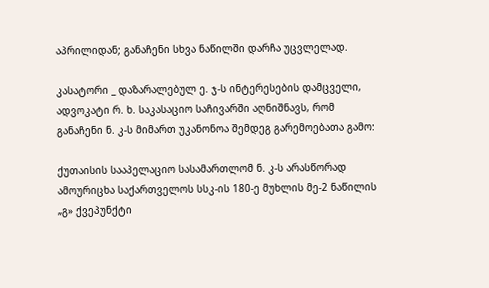აპრილიდან; განაჩენი სხვა ნაწილში დარჩა უცვლელად.

კასატორი _ დაზარალებულ ე. ჯ-ს ინტერესების დამცველი, ადვოკატი რ. ხ. საკასაციო საჩივარში აღნიშნავს, რომ განაჩენი ნ. კ-ს მიმართ უკანონოა შემდეგ გარემოებათა გამო:

ქუთაისის სააპელაციო სასამართლომ ნ. კ-ს არასწორად ამოურიცხა საქართველოს სსკ-ის 180-ე მუხლის მე-2 ნაწილის „გ» ქვეპუნქტი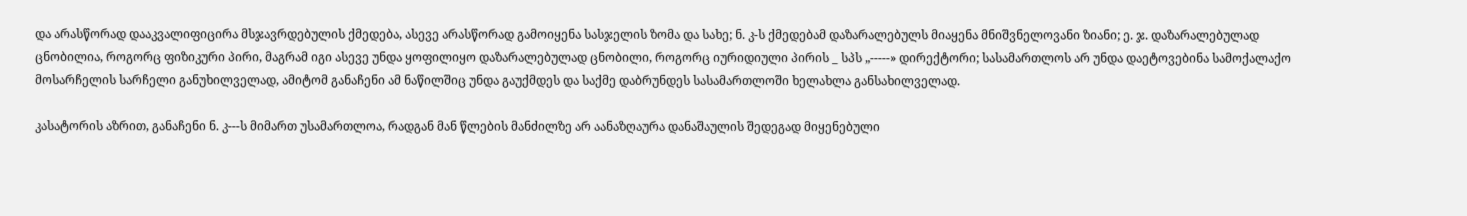და არასწორად დააკვალიფიცირა მსჯავრდებულის ქმედება, ასევე არასწორად გამოიყენა სასჯელის ზომა და სახე; ნ. კ-ს ქმედებამ დაზარალებულს მიაყენა მნიშვნელოვანი ზიანი; ე. ჯ. დაზარალებულად ცნობილია, როგორც ფიზიკური პირი, მაგრამ იგი ასევე უნდა ყოფილიყო დაზარალებულად ცნობილი, როგორც იურიდიული პირის _ სპს „-----» დირექტორი; სასამართლოს არ უნდა დაეტოვებინა სამოქალაქო მოსარჩელის სარჩელი განუხილველად, ამიტომ განაჩენი ამ ნაწილშიც უნდა გაუქმდეს და საქმე დაბრუნდეს სასამართლოში ხელახლა განსახილველად.

კასატორის აზრით, განაჩენი ნ. კ---ს მიმართ უსამართლოა, რადგან მან წლების მანძილზე არ აანაზღაურა დანაშაულის შედეგად მიყენებული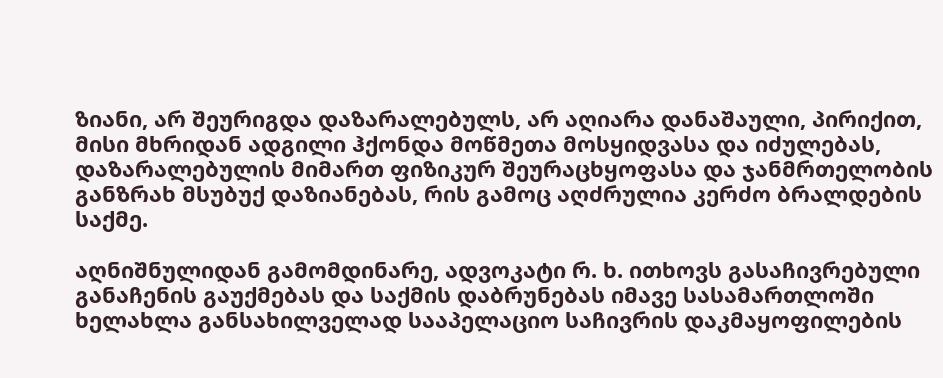ზიანი, არ შეურიგდა დაზარალებულს, არ აღიარა დანაშაული, პირიქით, მისი მხრიდან ადგილი ჰქონდა მოწმეთა მოსყიდვასა და იძულებას, დაზარალებულის მიმართ ფიზიკურ შეურაცხყოფასა და ჯანმრთელობის განზრახ მსუბუქ დაზიანებას, რის გამოც აღძრულია კერძო ბრალდების საქმე.

აღნიშნულიდან გამომდინარე, ადვოკატი რ. ხ. ითხოვს გასაჩივრებული განაჩენის გაუქმებას და საქმის დაბრუნებას იმავე სასამართლოში ხელახლა განსახილველად სააპელაციო საჩივრის დაკმაყოფილების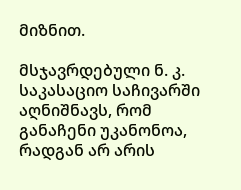მიზნით.

მსჯავრდებული ნ. კ. საკასაციო საჩივარში აღნიშნავს, რომ განაჩენი უკანონოა, რადგან არ არის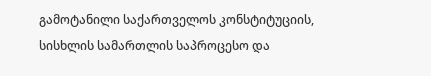გამოტანილი საქართველოს კონსტიტუციის, სისხლის სამართლის საპროცესო და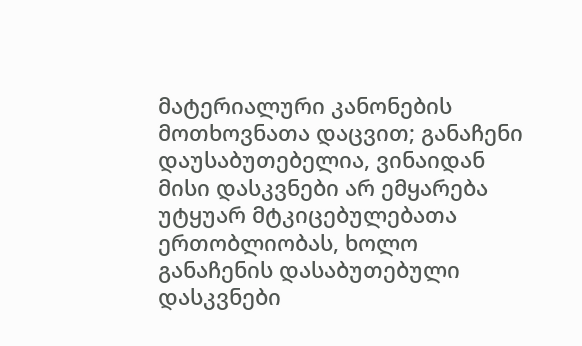მატერიალური კანონების მოთხოვნათა დაცვით; განაჩენი დაუსაბუთებელია, ვინაიდან მისი დასკვნები არ ემყარება უტყუარ მტკიცებულებათა ერთობლიობას, ხოლო განაჩენის დასაბუთებული დასკვნები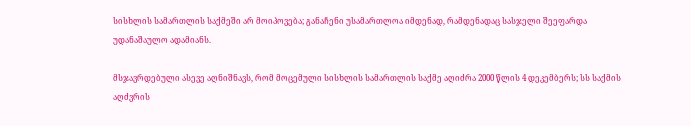სისხლის სამართლის საქმეში არ მოიპოვება; განაჩენი უსამართლოა იმდენად, რამდენადაც სასჯელი შეეფარდა უდანაშაულო ადამიანს.

მსჯავრდებული ასევე აღნიშნავს, რომ მოცემული სისხლის სამართლის საქმე აღიძრა 2000 წლის 4 დეკემბერს; სს საქმის აღძვრის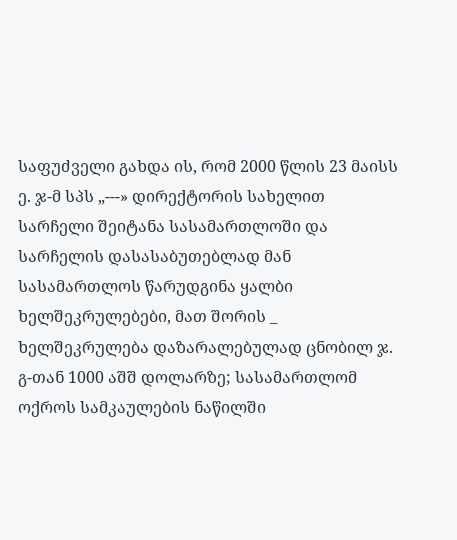საფუძველი გახდა ის, რომ 2000 წლის 23 მაისს ე. ჯ-მ სპს „---» დირექტორის სახელით სარჩელი შეიტანა სასამართლოში და სარჩელის დასასაბუთებლად მან სასამართლოს წარუდგინა ყალბი ხელშეკრულებები, მათ შორის _ ხელშეკრულება დაზარალებულად ცნობილ ჯ. გ-თან 1000 აშშ დოლარზე; სასამართლომ ოქროს სამკაულების ნაწილში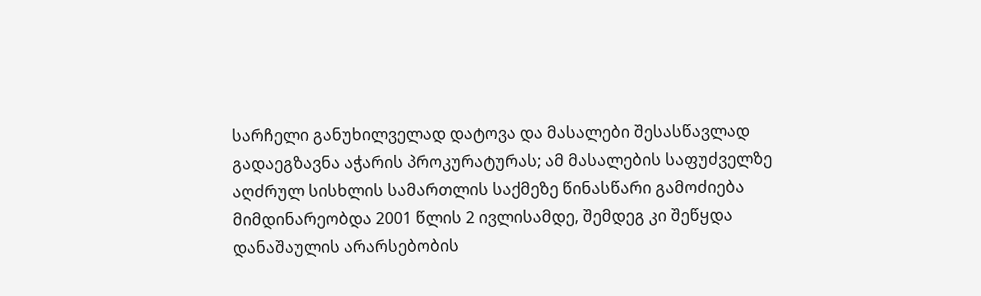სარჩელი განუხილველად დატოვა და მასალები შესასწავლად გადაეგზავნა აჭარის პროკურატურას; ამ მასალების საფუძველზე აღძრულ სისხლის სამართლის საქმეზე წინასწარი გამოძიება მიმდინარეობდა 2001 წლის 2 ივლისამდე, შემდეგ კი შეწყდა დანაშაულის არარსებობის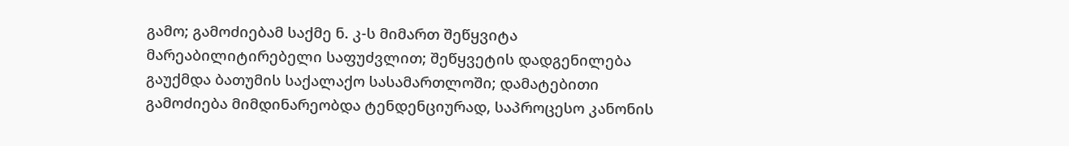გამო; გამოძიებამ საქმე ნ. კ-ს მიმართ შეწყვიტა მარეაბილიტირებელი საფუძვლით; შეწყვეტის დადგენილება გაუქმდა ბათუმის საქალაქო სასამართლოში; დამატებითი გამოძიება მიმდინარეობდა ტენდენციურად, საპროცესო კანონის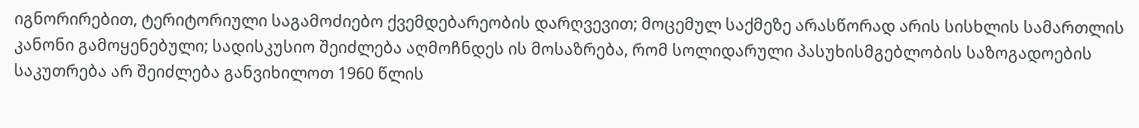იგნორირებით, ტერიტორიული საგამოძიებო ქვემდებარეობის დარღვევით; მოცემულ საქმეზე არასწორად არის სისხლის სამართლის კანონი გამოყენებული; სადისკუსიო შეიძლება აღმოჩნდეს ის მოსაზრება, რომ სოლიდარული პასუხისმგებლობის საზოგადოების საკუთრება არ შეიძლება განვიხილოთ 1960 წლის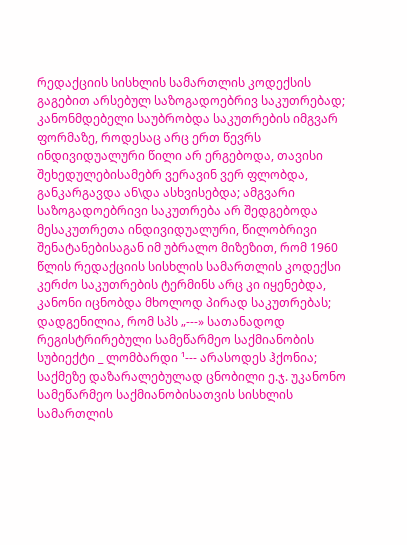რედაქციის სისხლის სამართლის კოდექსის გაგებით არსებულ საზოგადოებრივ საკუთრებად; კანონმდებელი საუბრობდა საკუთრების იმგვარ ფორმაზე, როდესაც არც ერთ წევრს ინდივიდუალური წილი არ ერგებოდა, თავისი შეხედულებისამებრ ვერავინ ვერ ფლობდა, განკარგავდა ან\და ასხვისებდა; ამგვარი საზოგადოებრივი საკუთრება არ შედგებოდა მესაკუთრეთა ინდივიდუალური, წილობრივი შენატანებისაგან იმ უბრალო მიზეზით, რომ 1960 წლის რედაქციის სისხლის სამართლის კოდექსი კერძო საკუთრების ტერმინს არც კი იყენებდა, კანონი იცნობდა მხოლოდ პირად საკუთრებას; დადგენილია, რომ სპს „---» სათანადოდ რეგისტრირებული სამეწარმეო საქმიანობის სუბიექტი _ ლომბარდი ¹--- არასოდეს ჰქონია; საქმეზე დაზარალებულად ცნობილი ე.ჯ. უკანონო სამეწარმეო საქმიანობისათვის სისხლის სამართლის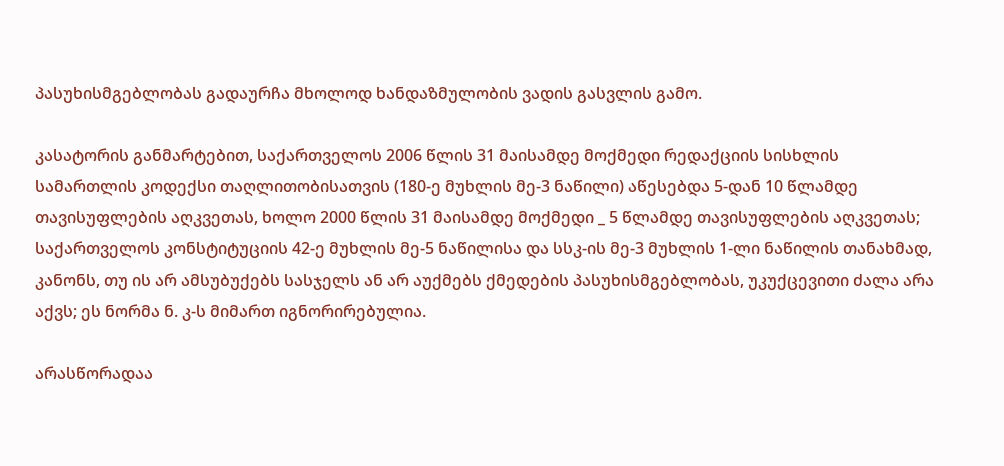პასუხისმგებლობას გადაურჩა მხოლოდ ხანდაზმულობის ვადის გასვლის გამო.

კასატორის განმარტებით, საქართველოს 2006 წლის 31 მაისამდე მოქმედი რედაქციის სისხლის სამართლის კოდექსი თაღლითობისათვის (180-ე მუხლის მე-3 ნაწილი) აწესებდა 5-დან 10 წლამდე თავისუფლების აღკვეთას, ხოლო 2000 წლის 31 მაისამდე მოქმედი _ 5 წლამდე თავისუფლების აღკვეთას; საქართველოს კონსტიტუციის 42-ე მუხლის მე-5 ნაწილისა და სსკ-ის მე-3 მუხლის 1-ლი ნაწილის თანახმად, კანონს, თუ ის არ ამსუბუქებს სასჯელს ან არ აუქმებს ქმედების პასუხისმგებლობას, უკუქცევითი ძალა არა აქვს; ეს ნორმა ნ. კ-ს მიმართ იგნორირებულია.

არასწორადაა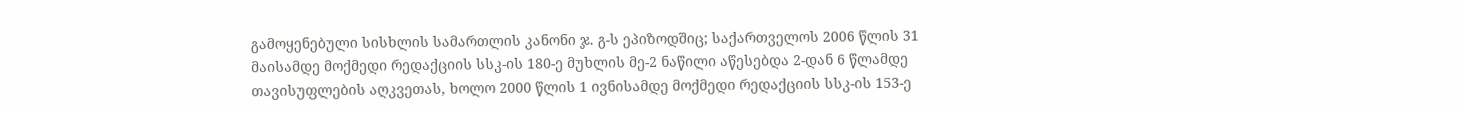გამოყენებული სისხლის სამართლის კანონი ჯ. გ-ს ეპიზოდშიც; საქართველოს 2006 წლის 31 მაისამდე მოქმედი რედაქციის სსკ-ის 180-ე მუხლის მე-2 ნაწილი აწესებდა 2-დან 6 წლამდე თავისუფლების აღკვეთას, ხოლო 2000 წლის 1 ივნისამდე მოქმედი რედაქციის სსკ-ის 153-ე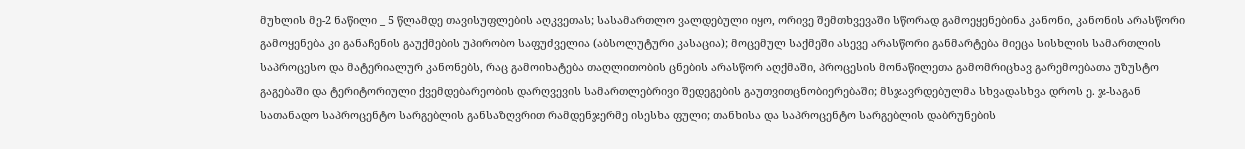მუხლის მე-2 ნაწილი _ 5 წლამდე თავისუფლების აღკვეთას; სასამართლო ვალდებული იყო, ორივე შემთხვევაში სწორად გამოეყენებინა კანონი, კანონის არასწორი გამოყენება კი განაჩენის გაუქმების უპირობო საფუძველია (აბსოლუტური კასაცია); მოცემულ საქმეში ასევე არასწორი განმარტება მიეცა სისხლის სამართლის საპროცესო და მატერიალურ კანონებს, რაც გამოიხატება თაღლითობის ცნების არასწორ აღქმაში, პროცესის მონაწილეთა გამომრიცხავ გარემოებათა უზუსტო გაგებაში და ტერიტორიული ქვემდებარეობის დარღვევის სამართლებრივი შედეგების გაუთვითცნობიერებაში; მსჯავრდებულმა სხვადასხვა დროს ე. ჯ-საგან სათანადო საპროცენტო სარგებლის განსაზღვრით რამდენჯერმე ისესხა ფული; თანხისა და საპროცენტო სარგებლის დაბრუნების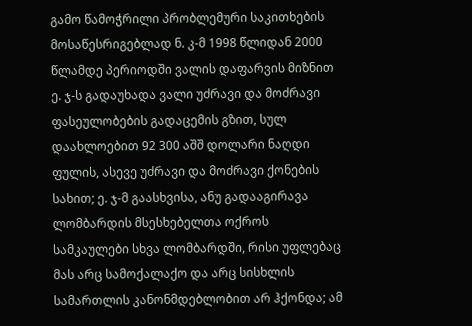გამო წამოჭრილი პრობლემური საკითხების მოსაწესრიგებლად ნ. კ-მ 1998 წლიდან 2000 წლამდე პერიოდში ვალის დაფარვის მიზნით ე. ჯ-ს გადაუხადა ვალი უძრავი და მოძრავი ფასეულობების გადაცემის გზით, სულ დაახლოებით 92 300 აშშ დოლარი ნაღდი ფულის, ასევე უძრავი და მოძრავი ქონების სახით; ე. ჯ-მ გაასხვისა, ანუ გადააგირავა ლომბარდის მსესხებელთა ოქროს სამკაულები სხვა ლომბარდში, რისი უფლებაც მას არც სამოქალაქო და არც სისხლის სამართლის კანონმდებლობით არ ჰქონდა; ამ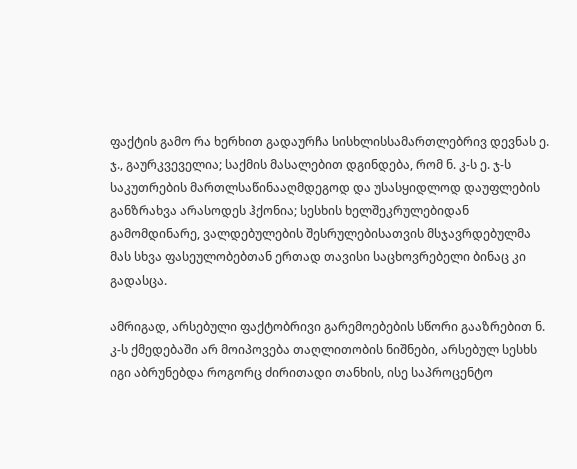ფაქტის გამო რა ხერხით გადაურჩა სისხლისსამართლებრივ დევნას ე. ჯ., გაურკვეველია; საქმის მასალებით დგინდება, რომ ნ. კ-ს ე. ჯ-ს საკუთრების მართლსაწინააღმდეგოდ და უსასყიდლოდ დაუფლების განზრახვა არასოდეს ჰქონია; სესხის ხელშეკრულებიდან გამომდინარე, ვალდებულების შესრულებისათვის მსჯავრდებულმა მას სხვა ფასეულობებთან ერთად თავისი საცხოვრებელი ბინაც კი გადასცა.

ამრიგად, არსებული ფაქტობრივი გარემოებების სწორი გააზრებით ნ. კ-ს ქმედებაში არ მოიპოვება თაღლითობის ნიშნები, არსებულ სესხს იგი აბრუნებდა როგორც ძირითადი თანხის, ისე საპროცენტო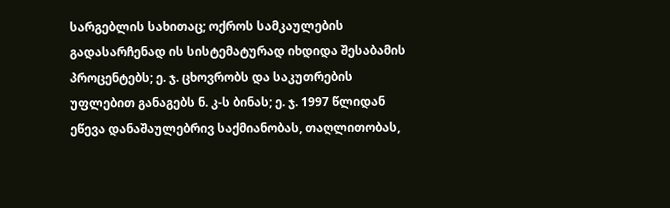სარგებლის სახითაც; ოქროს სამკაულების გადასარჩენად ის სისტემატურად იხდიდა შესაბამის პროცენტებს; ე. ჯ. ცხოვრობს და საკუთრების უფლებით განაგებს ნ. კ-ს ბინას; ე. ჯ. 1997 წლიდან ეწევა დანაშაულებრივ საქმიანობას, თაღლითობას,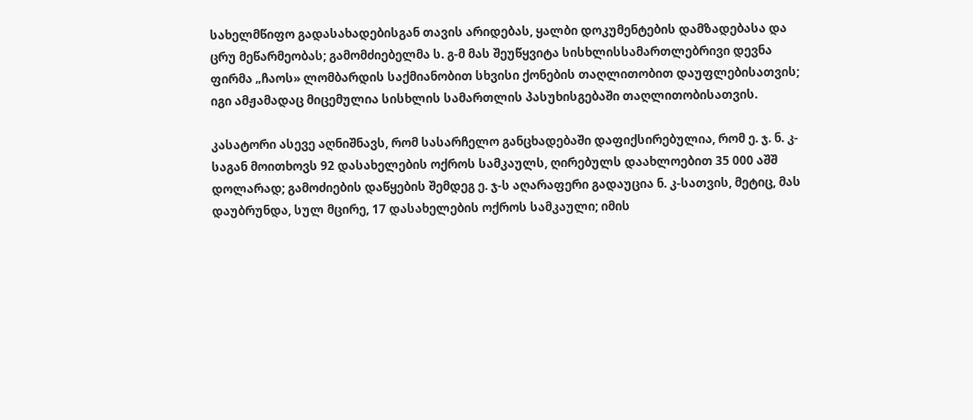სახელმწიფო გადასახადებისგან თავის არიდებას, ყალბი დოკუმენტების დამზადებასა და ცრუ მეწარმეობას; გამომძიებელმა ს. გ-მ მას შეუწყვიტა სისხლისსამართლებრივი დევნა ფირმა „ჩაოს» ლომბარდის საქმიანობით სხვისი ქონების თაღლითობით დაუფლებისათვის; იგი ამჟამადაც მიცემულია სისხლის სამართლის პასუხისგებაში თაღლითობისათვის.

კასატორი ასევე აღნიშნავს, რომ სასარჩელო განცხადებაში დაფიქსირებულია, რომ ე. ჯ. ნ. კ-საგან მოითხოვს 92 დასახელების ოქროს სამკაულს, ღირებულს დაახლოებით 35 000 აშშ დოლარად; გამოძიების დაწყების შემდეგ ე. ჯ-ს აღარაფერი გადაუცია ნ. კ-სათვის, მეტიც, მას დაუბრუნდა, სულ მცირე, 17 დასახელების ოქროს სამკაული; იმის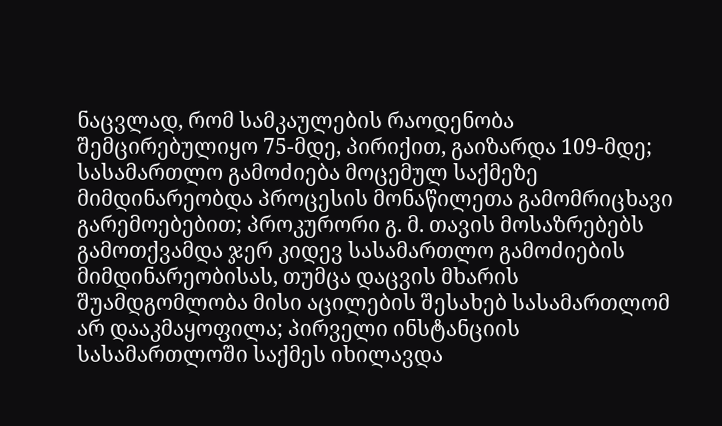ნაცვლად, რომ სამკაულების რაოდენობა შემცირებულიყო 75-მდე, პირიქით, გაიზარდა 109-მდე; სასამართლო გამოძიება მოცემულ საქმეზე მიმდინარეობდა პროცესის მონაწილეთა გამომრიცხავი გარემოებებით; პროკურორი გ. მ. თავის მოსაზრებებს გამოთქვამდა ჯერ კიდევ სასამართლო გამოძიების მიმდინარეობისას, თუმცა დაცვის მხარის შუამდგომლობა მისი აცილების შესახებ სასამართლომ არ დააკმაყოფილა; პირველი ინსტანციის სასამართლოში საქმეს იხილავდა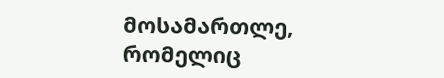მოსამართლე, რომელიც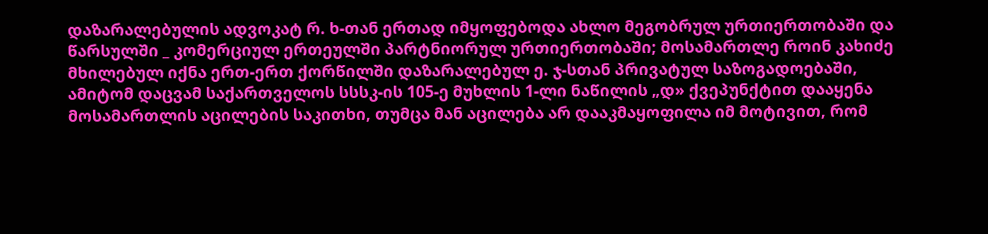დაზარალებულის ადვოკატ რ. ხ-თან ერთად იმყოფებოდა ახლო მეგობრულ ურთიერთობაში და წარსულში _ კომერციულ ერთეულში პარტნიორულ ურთიერთობაში; მოსამართლე როინ კახიძე მხილებულ იქნა ერთ-ერთ ქორწილში დაზარალებულ ე. ჯ-სთან პრივატულ საზოგადოებაში, ამიტომ დაცვამ საქართველოს სსსკ-ის 105-ე მუხლის 1-ლი ნაწილის „დ» ქვეპუნქტით დააყენა მოსამართლის აცილების საკითხი, თუმცა მან აცილება არ დააკმაყოფილა იმ მოტივით, რომ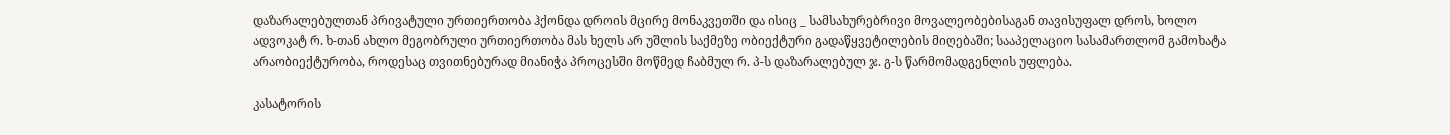დაზარალებულთან პრივატული ურთიერთობა ჰქონდა დროის მცირე მონაკვეთში და ისიც _ სამსახურებრივი მოვალეობებისაგან თავისუფალ დროს, ხოლო ადვოკატ რ. ხ-თან ახლო მეგობრული ურთიერთობა მას ხელს არ უშლის საქმეზე ობიექტური გადაწყვეტილების მიღებაში; სააპელაციო სასამართლომ გამოხატა არაობიექტურობა, როდესაც თვითნებურად მიანიჭა პროცესში მოწმედ ჩაბმულ რ. პ-ს დაზარალებულ ჯ. გ-ს წარმომადგენლის უფლება.

კასატორის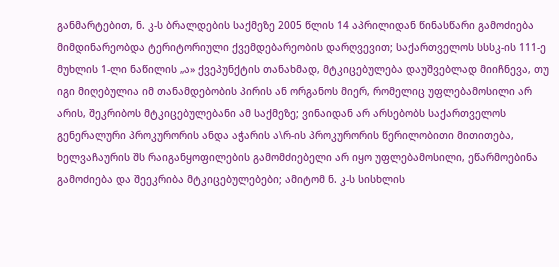განმარტებით, ნ. კ-ს ბრალდების საქმეზე 2005 წლის 14 აპრილიდან წინასწარი გამოძიება მიმდინარეობდა ტერიტორიული ქვემდებარეობის დარღვევით; საქართველოს სსსკ-ის 111-ე მუხლის 1-ლი ნაწილის „ა» ქვეპუნქტის თანახმად, მტკიცებულება დაუშვებლად მიიჩნევა, თუ იგი მიღებულია იმ თანამდებობის პირის ან ორგანოს მიერ, რომელიც უფლებამოსილი არ არის, შეკრიბოს მტკიცებულებანი ამ საქმეზე; ვინაიდან არ არსებობს საქართველოს გენერალური პროკურორის ანდა აჭარის ა\რ-ის პროკურორის წერილობითი მითითება, ხელვაჩაურის შს რაიგანყოფილების გამომძიებელი არ იყო უფლებამოსილი, ეწარმოებინა გამოძიება და შეეკრიბა მტკიცებულებები; ამიტომ ნ. კ-ს სისხლის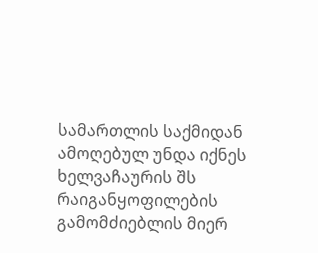სამართლის საქმიდან ამოღებულ უნდა იქნეს ხელვაჩაურის შს რაიგანყოფილების გამომძიებლის მიერ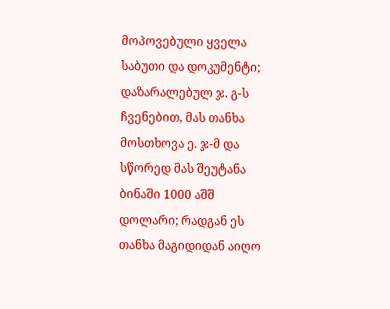მოპოვებული ყველა საბუთი და დოკუმენტი; დაზარალებულ ჯ. გ-ს ჩვენებით, მას თანხა მოსთხოვა ე. ჯ-მ და სწორედ მას შეუტანა ბინაში 1000 აშშ დოლარი; რადგან ეს თანხა მაგიდიდან აიღო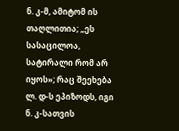ნ. კ-მ, ამიტომ ის თაღლითია; „ეს სასაცილოა, სატირალი რომ არ იყოს»; რაც შეეხება ლ. დ-ს ეპიზოდს, იგი ნ. კ-სათვის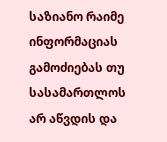საზიანო რაიმე ინფორმაციას გამოძიებას თუ სასამართლოს არ აწვდის და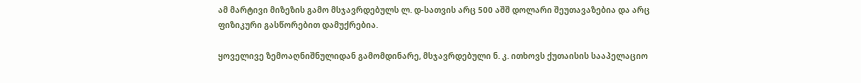ამ მარტივი მიზეზის გამო მსჯავრდებულს ლ. დ-სათვის არც 500 აშშ დოლარი შეუთავაზებია და არც ფიზიკური გასწორებით დამუქრებია.

ყოველივე ზემოაღნიშნულიდან გამომდინარე, მსჯავრდებული ნ. კ. ითხოვს ქუთაისის სააპელაციო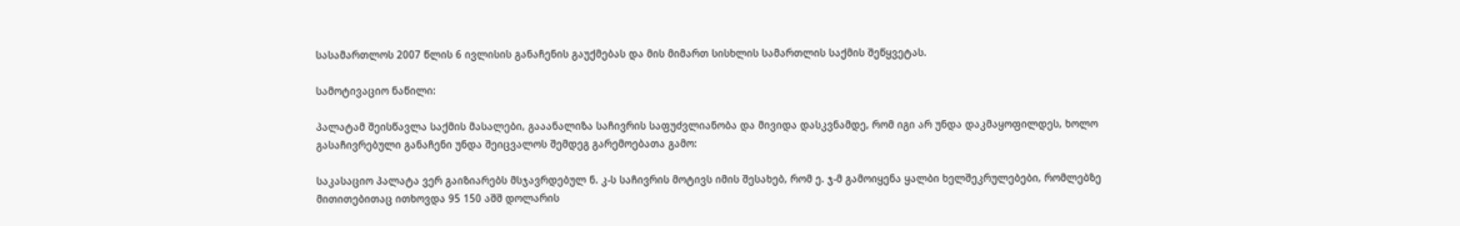სასამართლოს 2007 წლის 6 ივლისის განაჩენის გაუქმებას და მის მიმართ სისხლის სამართლის საქმის შეწყვეტას.

სამოტივაციო ნაწილი:

პალატამ შეისწავლა საქმის მასალები, გააანალიზა საჩივრის საფუძვლიანობა და მივიდა დასკვნამდე, რომ იგი არ უნდა დაკმაყოფილდეს, ხოლო გასაჩივრებული განაჩენი უნდა შეიცვალოს შემდეგ გარემოებათა გამო:

საკასაციო პალატა ვერ გაიზიარებს მსჯავრდებულ ნ. კ-ს საჩივრის მოტივს იმის შესახებ, რომ ე. ჯ-მ გამოიყენა ყალბი ხელშეკრულებები, რომლებზე მითითებითაც ითხოვდა 95 150 აშშ დოლარის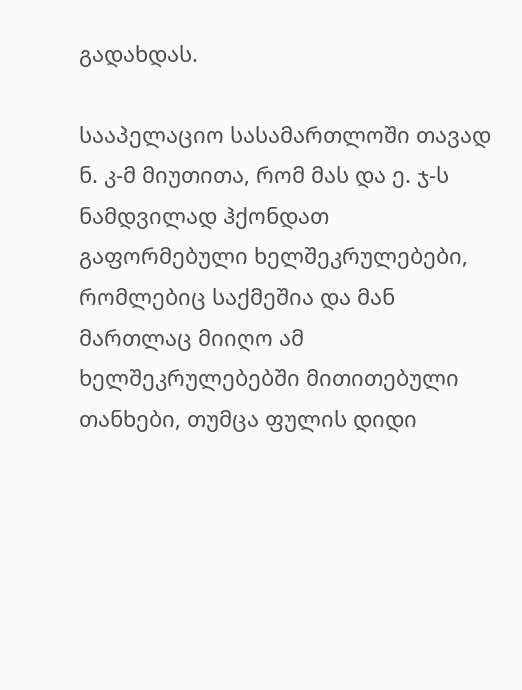გადახდას.

სააპელაციო სასამართლოში თავად ნ. კ-მ მიუთითა, რომ მას და ე. ჯ-ს ნამდვილად ჰქონდათ გაფორმებული ხელშეკრულებები, რომლებიც საქმეშია და მან მართლაც მიიღო ამ ხელშეკრულებებში მითითებული თანხები, თუმცა ფულის დიდი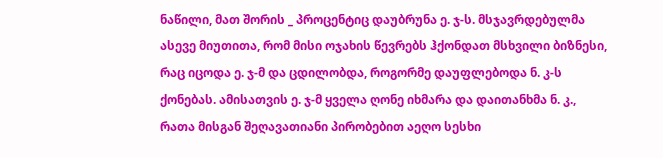ნაწილი, მათ შორის _ პროცენტიც დაუბრუნა ე. ჯ-ს. მსჯავრდებულმა ასევე მიუთითა, რომ მისი ოჯახის წევრებს ჰქონდათ მსხვილი ბიზნესი, რაც იცოდა ე. ჯ-მ და ცდილობდა, როგორმე დაუფლებოდა ნ. კ-ს ქონებას. ამისათვის ე. ჯ-მ ყველა ღონე იხმარა და დაითანხმა ნ. კ., რათა მისგან შეღავათიანი პირობებით აეღო სესხი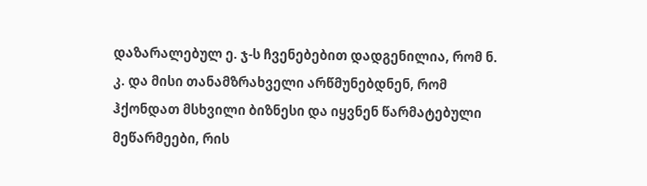დაზარალებულ ე. ჯ-ს ჩვენებებით დადგენილია, რომ ნ. კ. და მისი თანამზრახველი არწმუნებდნენ, რომ ჰქონდათ მსხვილი ბიზნესი და იყვნენ წარმატებული მეწარმეები, რის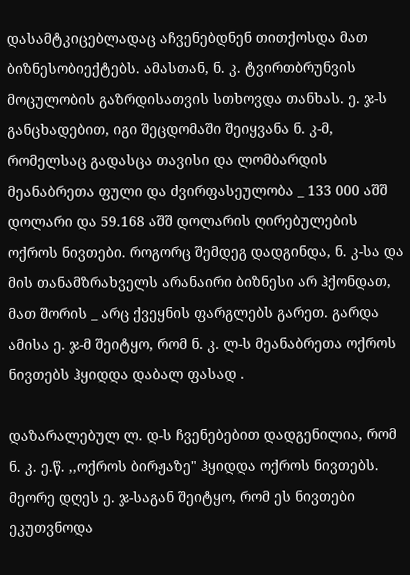დასამტკიცებლადაც აჩვენებდნენ თითქოსდა მათ ბიზნესობიექტებს. ამასთან, ნ. კ. ტვირთბრუნვის მოცულობის გაზრდისათვის სთხოვდა თანხას. ე. ჯ-ს განცხადებით, იგი შეცდომაში შეიყვანა ნ. კ-მ, რომელსაც გადასცა თავისი და ლომბარდის მეანაბრეთა ფული და ძვირფასეულობა _ 133 000 აშშ დოლარი და 59.168 აშშ დოლარის ღირებულების ოქროს ნივთები. როგორც შემდეგ დადგინდა, ნ. კ-სა და მის თანამზრახველს არანაირი ბიზნესი არ ჰქონდათ, მათ შორის _ არც ქვეყნის ფარგლებს გარეთ. გარდა ამისა ე. ჯ-მ შეიტყო, რომ ნ. კ. ლ-ს მეანაბრეთა ოქროს ნივთებს ჰყიდდა დაბალ ფასად .

დაზარალებულ ლ. დ-ს ჩვენებებით დადგენილია, რომ ნ. კ. ე.წ. ,,ოქროს ბირჟაზე" ჰყიდდა ოქროს ნივთებს. მეორე დღეს ე. ჯ-საგან შეიტყო, რომ ეს ნივთები ეკუთვნოდა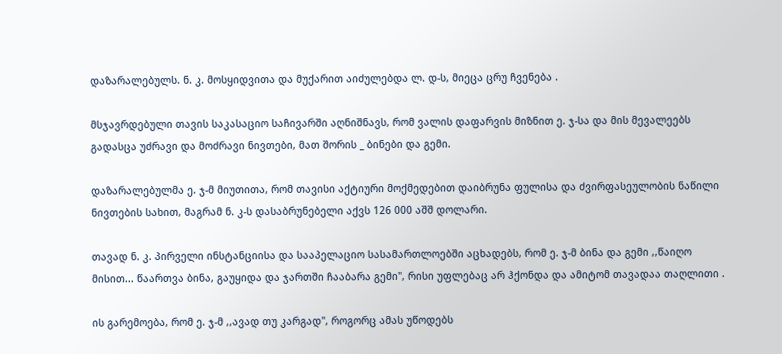დაზარალებულს. ნ. კ. მოსყიდვითა და მუქარით აიძულებდა ლ. დ-ს, მიეცა ცრუ ჩვენება .

მსჯავრდებული თავის საკასაციო საჩივარში აღნიშნავს, რომ ვალის დაფარვის მიზნით ე. ჯ-სა და მის მევალეებს გადასცა უძრავი და მოძრავი ნივთები, მათ შორის _ ბინები და გემი.

დაზარალებულმა ე. ჯ-მ მიუთითა, რომ თავისი აქტიური მოქმედებით დაიბრუნა ფულისა და ძვირფასეულობის ნაწილი ნივთების სახით, მაგრამ ნ. კ-ს დასაბრუნებელი აქვს 126 000 აშშ დოლარი.

თავად ნ. კ. პირველი ინსტანციისა და სააპელაციო სასამართლოებში აცხადებს, რომ ე. ჯ-მ ბინა და გემი ,,წაიღო მისით... წაართვა ბინა, გაუყიდა და ჯართში ჩააბარა გემი", რისი უფლებაც არ ჰქონდა და ამიტომ თავადაა თაღლითი .

ის გარემოება, რომ ე. ჯ-მ ,,ავად თუ კარგად", როგორც ამას უწოდებს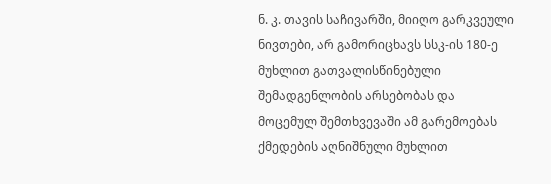ნ. კ. თავის საჩივარში, მიიღო გარკვეული ნივთები, არ გამორიცხავს სსკ-ის 180-ე მუხლით გათვალისწინებული შემადგენლობის არსებობას და მოცემულ შემთხვევაში ამ გარემოებას ქმედების აღნიშნული მუხლით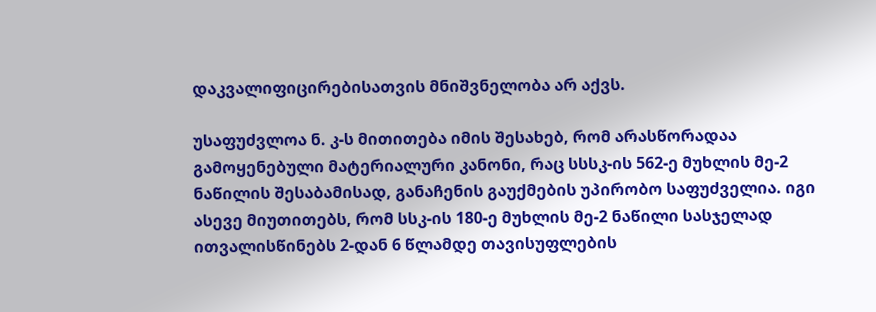დაკვალიფიცირებისათვის მნიშვნელობა არ აქვს.

უსაფუძვლოა ნ. კ-ს მითითება იმის შესახებ, რომ არასწორადაა გამოყენებული მატერიალური კანონი, რაც სსსკ-ის 562-ე მუხლის მე-2 ნაწილის შესაბამისად, განაჩენის გაუქმების უპირობო საფუძველია. იგი ასევე მიუთითებს, რომ სსკ-ის 180-ე მუხლის მე-2 ნაწილი სასჯელად ითვალისწინებს 2-დან 6 წლამდე თავისუფლების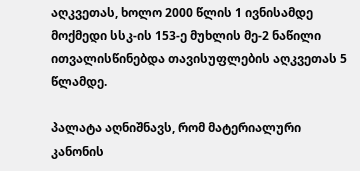აღკვეთას, ხოლო 2000 წლის 1 ივნისამდე მოქმედი სსკ-ის 153-ე მუხლის მე-2 ნაწილი ითვალისწინებდა თავისუფლების აღკვეთას 5 წლამდე.

პალატა აღნიშნავს, რომ მატერიალური კანონის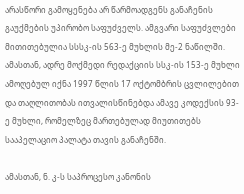არასწორი გამოყენება არ წარმოადგენს განაჩენის გაუქმების უპირობო საფუძველს. ამგვარი საფუძვლები მითითებულია სსსკ-ის 563-ე მუხლის მე-2 ნაწილში. ამასთან, ადრე მოქმედი რედაქციის სსკ-ის 153-ე მუხლი ამოღებულ იქნა 1997 წლის 17 ოქტომბრის ცვლილებით და თაღლითობას ითვალისწინებდა ამავე კოდექსის 93-ე მუხლი, რომელზეც მართებულად მიუთითებს სააპელაციო პალატა თავის განაჩენში.

ამასთან, ნ. კ-ს საპროცესო კანონის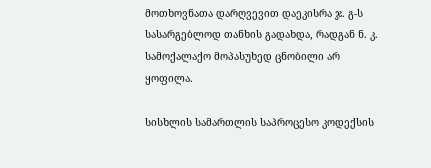მოთხოვნათა დარღვევით დაეკისრა ჯ. გ-ს სასარგებლოდ თანხის გადახდა, რადგან ნ. კ. სამოქალაქო მოპასუხედ ცნობილი არ ყოფილა.

სისხლის სამართლის საპროცესო კოდექსის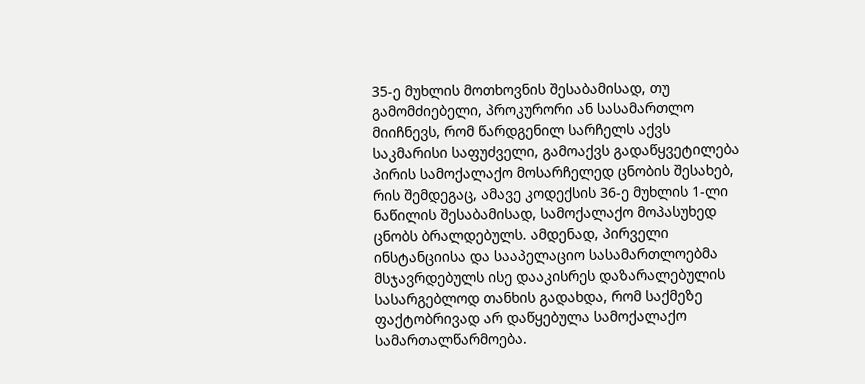35-ე მუხლის მოთხოვნის შესაბამისად, თუ გამომძიებელი, პროკურორი ან სასამართლო მიიჩნევს, რომ წარდგენილ სარჩელს აქვს საკმარისი საფუძველი, გამოაქვს გადაწყვეტილება პირის სამოქალაქო მოსარჩელედ ცნობის შესახებ, რის შემდეგაც, ამავე კოდექსის 36-ე მუხლის 1-ლი ნაწილის შესაბამისად, სამოქალაქო მოპასუხედ ცნობს ბრალდებულს. ამდენად, პირველი ინსტანციისა და სააპელაციო სასამართლოებმა მსჯავრდებულს ისე დააკისრეს დაზარალებულის სასარგებლოდ თანხის გადახდა, რომ საქმეზე ფაქტობრივად არ დაწყებულა სამოქალაქო სამართალწარმოება.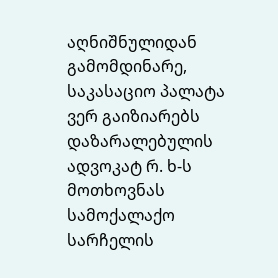აღნიშნულიდან გამომდინარე, საკასაციო პალატა ვერ გაიზიარებს დაზარალებულის ადვოკატ რ. ხ-ს მოთხოვნას სამოქალაქო სარჩელის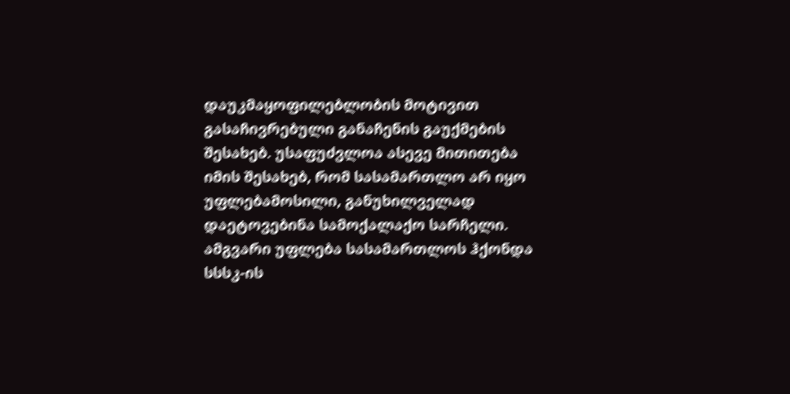დაუკმაყოფილებლობის მოტივით გასაჩივრებული განაჩენის გაუქმების შესახებ. უსაფუძვლოა ასევე მითითება იმის შესახებ, რომ სასამართლო არ იყო უფლებამოსილი, განუხილველად დაეტოვებინა სამოქალაქო სარჩელი. ამგვარი უფლება სასამართლოს ჰქონდა სსსკ-ის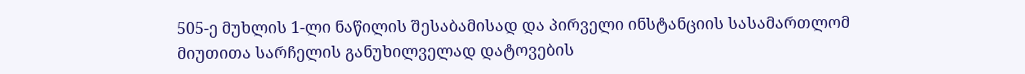505-ე მუხლის 1-ლი ნაწილის შესაბამისად და პირველი ინსტანციის სასამართლომ მიუთითა სარჩელის განუხილველად დატოვების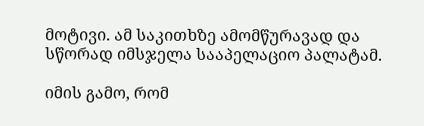მოტივი. ამ საკითხზე ამომწურავად და სწორად იმსჯელა სააპელაციო პალატამ.

იმის გამო, რომ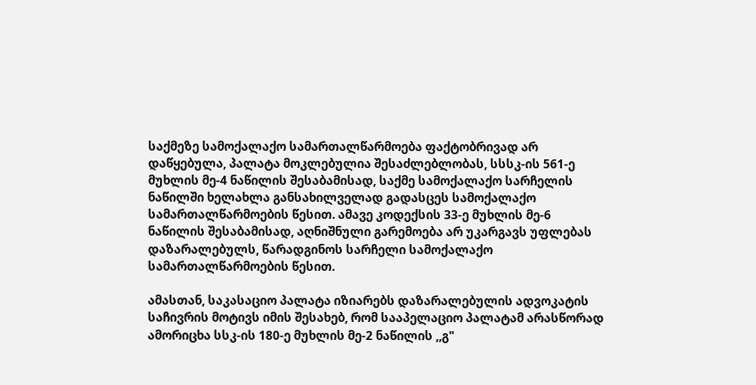საქმეზე სამოქალაქო სამართალწარმოება ფაქტობრივად არ დაწყებულა, პალატა მოკლებულია შესაძლებლობას, სსსკ-ის 561-ე მუხლის მე-4 ნაწილის შესაბამისად, საქმე სამოქალაქო სარჩელის ნაწილში ხელახლა განსახილველად გადასცეს სამოქალაქო სამართალწარმოების წესით. ამავე კოდექსის 33-ე მუხლის მე-6 ნაწილის შესაბამისად, აღნიშნული გარემოება არ უკარგავს უფლებას დაზარალებულს, წარადგინოს სარჩელი სამოქალაქო სამართალწარმოების წესით.

ამასთან, საკასაციო პალატა იზიარებს დაზარალებულის ადვოკატის საჩივრის მოტივს იმის შესახებ, რომ სააპელაციო პალატამ არასწორად ამორიცხა სსკ-ის 180-ე მუხლის მე-2 ნაწილის ,,გ"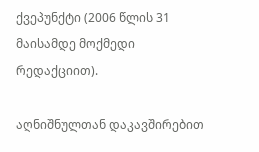ქვეპუნქტი (2006 წლის 31 მაისამდე მოქმედი რედაქციით).

აღნიშნულთან დაკავშირებით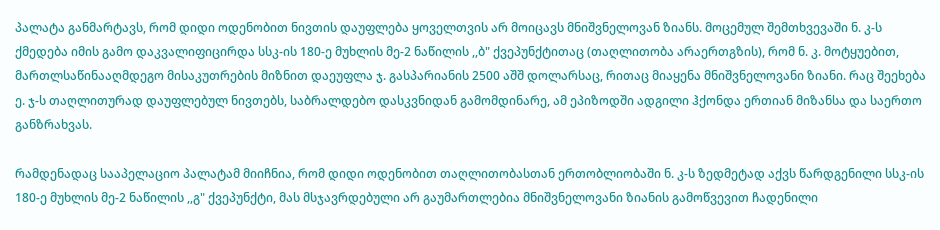პალატა განმარტავს, რომ დიდი ოდენობით ნივთის დაუფლება ყოველთვის არ მოიცავს მნიშვნელოვან ზიანს. მოცემულ შემთხვევაში ნ. კ-ს ქმედება იმის გამო დაკვალიფიცირდა სსკ-ის 180-ე მუხლის მე-2 ნაწილის ,,ბ" ქვეპუნქტითაც (თაღლითობა არაერთგზის), რომ ნ. კ. მოტყუებით, მართლსაწინააღმდეგო მისაკუთრების მიზნით დაეუფლა ჯ. გასპარიანის 2500 აშშ დოლარსაც, რითაც მიაყენა მნიშვნელოვანი ზიანი. რაც შეეხება ე. ჯ-ს თაღლითურად დაუფლებულ ნივთებს, საბრალდებო დასკვნიდან გამომდინარე, ამ ეპიზოდში ადგილი ჰქონდა ერთიან მიზანსა და საერთო განზრახვას.

რამდენადაც სააპელაციო პალატამ მიიჩნია, რომ დიდი ოდენობით თაღლითობასთან ერთობლიობაში ნ. კ-ს ზედმეტად აქვს წარდგენილი სსკ-ის 180-ე მუხლის მე-2 ნაწილის ,,გ" ქვეპუნქტი, მას მსჯავრდებული არ გაუმართლებია მნიშვნელოვანი ზიანის გამოწვევით ჩადენილი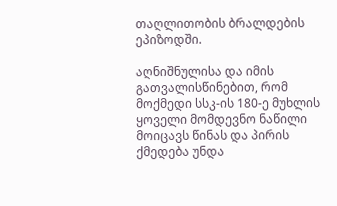თაღლითობის ბრალდების ეპიზოდში.

აღნიშნულისა და იმის გათვალისწინებით, რომ მოქმედი სსკ-ის 180-ე მუხლის ყოველი მომდევნო ნაწილი მოიცავს წინას და პირის ქმედება უნდა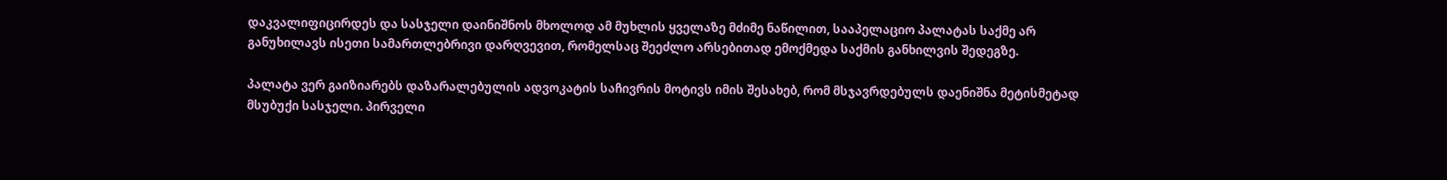დაკვალიფიცირდეს და სასჯელი დაინიშნოს მხოლოდ ამ მუხლის ყველაზე მძიმე ნაწილით, სააპელაციო პალატას საქმე არ განუხილავს ისეთი სამართლებრივი დარღვევით, რომელსაც შეეძლო არსებითად ემოქმედა საქმის განხილვის შედეგზე.

პალატა ვერ გაიზიარებს დაზარალებულის ადვოკატის საჩივრის მოტივს იმის შესახებ, რომ მსჯავრდებულს დაენიშნა მეტისმეტად მსუბუქი სასჯელი. პირველი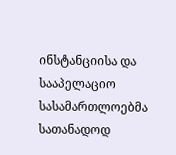ინსტანციისა და სააპელაციო სასამართლოებმა სათანადოდ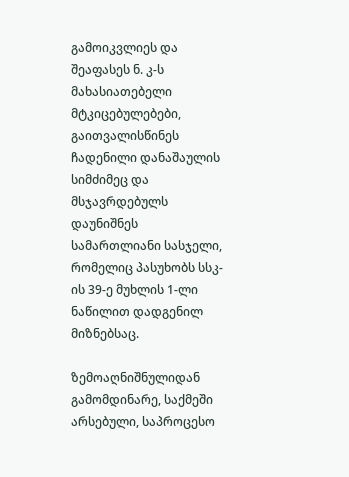გამოიკვლიეს და შეაფასეს ნ. კ-ს მახასიათებელი მტკიცებულებები, გაითვალისწინეს ჩადენილი დანაშაულის სიმძიმეც და მსჯავრდებულს დაუნიშნეს სამართლიანი სასჯელი, რომელიც პასუხობს სსკ-ის 39-ე მუხლის 1-ლი ნაწილით დადგენილ მიზნებსაც.

ზემოაღნიშნულიდან გამომდინარე, საქმეში არსებული, საპროცესო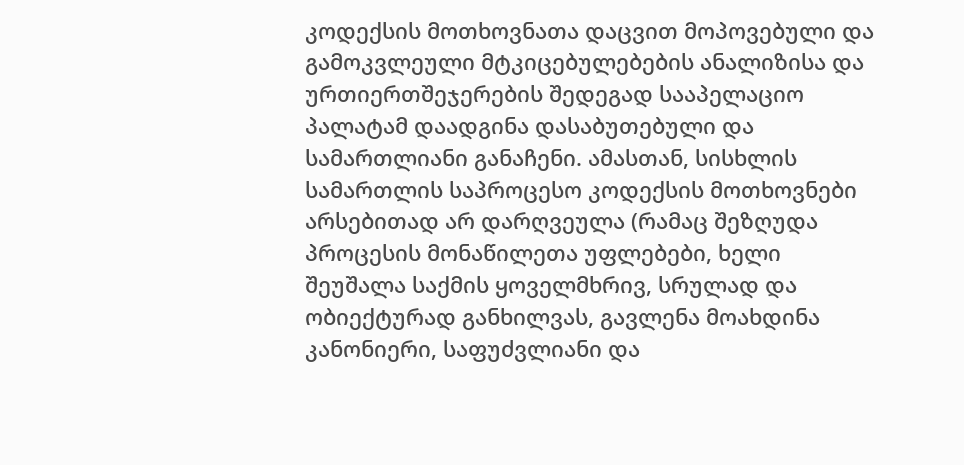კოდექსის მოთხოვნათა დაცვით მოპოვებული და გამოკვლეული მტკიცებულებების ანალიზისა და ურთიერთშეჯერების შედეგად სააპელაციო პალატამ დაადგინა დასაბუთებული და სამართლიანი განაჩენი. ამასთან, სისხლის სამართლის საპროცესო კოდექსის მოთხოვნები არსებითად არ დარღვეულა (რამაც შეზღუდა პროცესის მონაწილეთა უფლებები, ხელი შეუშალა საქმის ყოველმხრივ, სრულად და ობიექტურად განხილვას, გავლენა მოახდინა კანონიერი, საფუძვლიანი და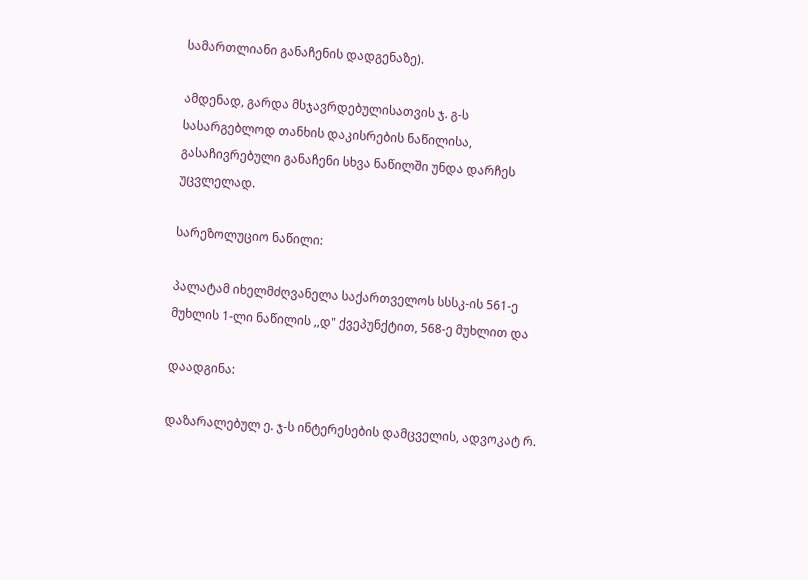სამართლიანი განაჩენის დადგენაზე).

ამდენად, გარდა მსჯავრდებულისათვის ჯ. გ-ს სასარგებლოდ თანხის დაკისრების ნაწილისა, გასაჩივრებული განაჩენი სხვა ნაწილში უნდა დარჩეს უცვლელად.

სარეზოლუციო ნაწილი:

პალატამ იხელმძღვანელა საქართველოს სსსკ-ის 561-ე მუხლის 1-ლი ნაწილის ,,დ" ქვეპუნქტით, 568-ე მუხლით და

დაადგინა:

დაზარალებულ ე. ჯ-ს ინტერესების დამცველის, ადვოკატ რ.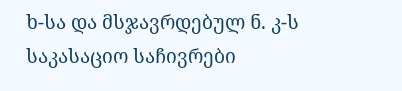ხ-სა და მსჯავრდებულ ნ. კ-ს საკასაციო საჩივრები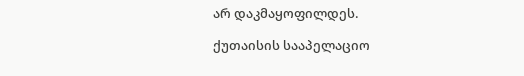არ დაკმაყოფილდეს.

ქუთაისის სააპელაციო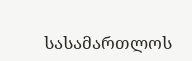სასამართლოს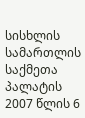სისხლის სამართლის საქმეთა პალატის 2007 წლის 6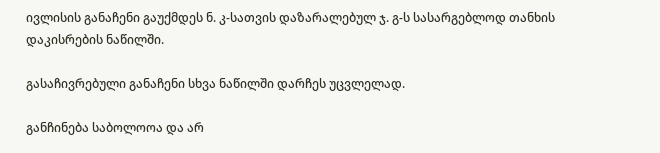ივლისის განაჩენი გაუქმდეს ნ. კ-სათვის დაზარალებულ ჯ. გ-ს სასარგებლოდ თანხის დაკისრების ნაწილში.

გასაჩივრებული განაჩენი სხვა ნაწილში დარჩეს უცვლელად.

განჩინება საბოლოოა და არ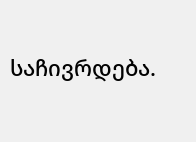საჩივრდება.